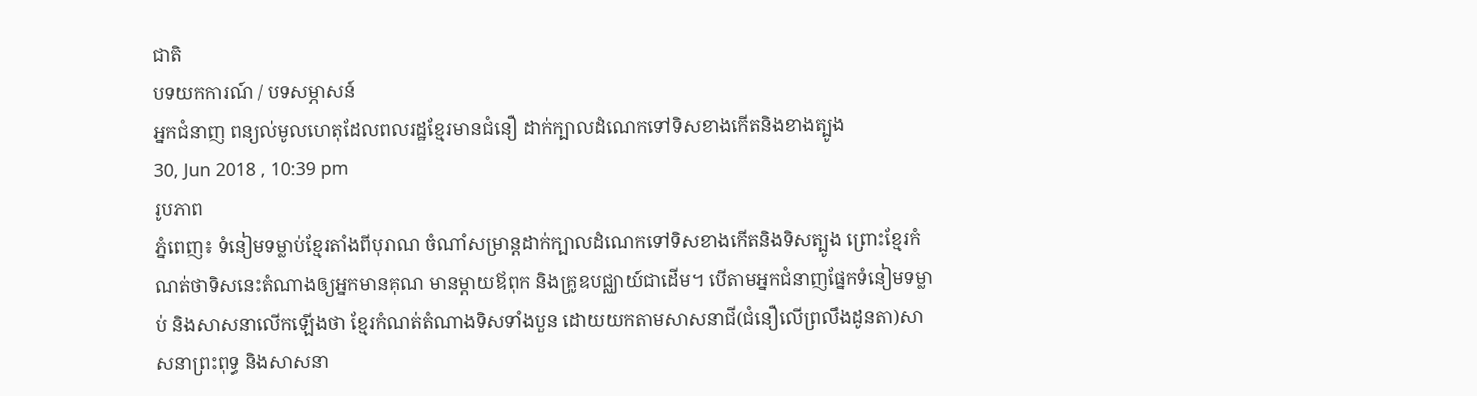ជាតិ
បទយកការណ៍ / បទសម្ភាសន៍
អ្នកជំនាញ ពន្យល់មូលហេតុដែលពលរដ្ឋខ្មែរមានជំនឿ ដាក់ក្បាលដំណេកទៅទិសខាងកើតនិងខាងត្បូង
30, Jun 2018 , 10:39 pm
រូបភាព
ភ្នំពេញ៖ ទំនៀមទម្លាប់ខ្មែរតាំងពីបុរាណ ចំណាំសម្រាន្តដាក់ក្បាលដំណេកទៅទិសខាងកើតនិងទិសត្បូង ព្រោះខ្មែរកំណត់ថាទិសនេះតំណាងឲ្យអ្នកមានគុណ មានម្ដាយឪពុក និងគ្រូឧបជ្ឈាយ៍ជាដើម។ បើតាមអ្នកជំនាញផ្នែកទំនៀមទម្លាប់ និងសាសនាលើកឡើងថា ខ្មែរកំណត់តំណាងទិសទាំងបួន ដោយយកតាមសាសនាជី(ជំនឿលើព្រលឹងដូនតា)សាសនាព្រះពុទ្ធ និងសាសនា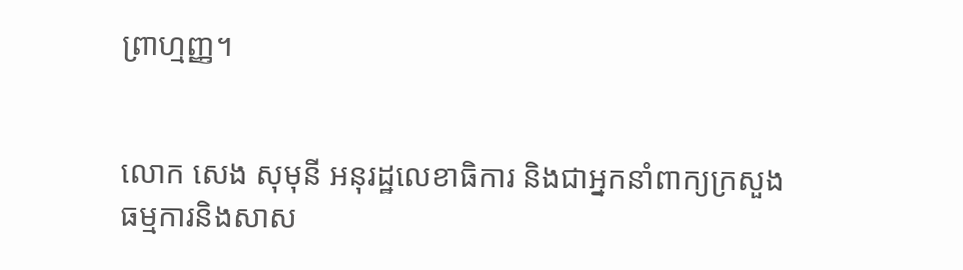ព្រាហ្មញ្ញ។


លោក សេង សុមុនី អនុរដ្ឋលេខាធិការ និងជាអ្នកនាំពាក្យក្រសួងធម្មការនិងសាស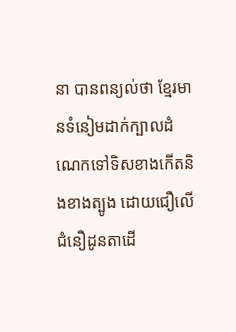នា បានពន្យល់ថា ខ្មែរមានទំនៀមដាក់ក្បាលដំណេកទៅទិសខាងកើតនិងខាងត្បូង ដោយជឿលើជំនឿដូនតាដើ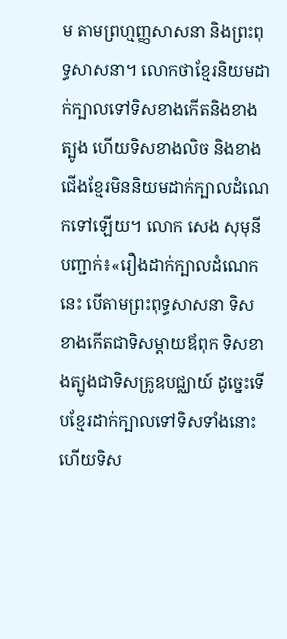ម តាមព្រហ្មញ្ញសាសនា និងព្រះពុទ្ធសាសនា។ លោកថាខ្មែរនិយមដាក់ក្បាលទៅទិសខាងកើតនិងខាងត្បូង ហើយទិសខាងលិច និងខាងជើងខ្មែរមិននិយមដាក់ក្បាលដំណេកទៅឡើយ។ លោក សេង សុមុនី បញ្ជាក់៖«រឿងដាក់ក្បាលដំណេកនេះ បើតាមព្រះពុទ្ធសាសនា ទិសខាងកើតជាទិសម្ដាយឪពុក ទិសខាងត្បូងជាទិសគ្រូឧបជ្ឈាយ៍ ដូច្នេះទើបខ្មែរដាក់ក្បាលទៅទិសទាំងនោះ ហើយទិស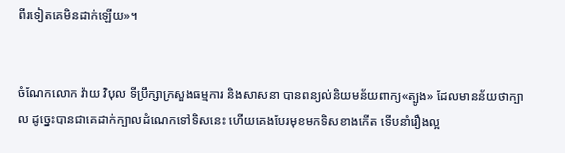ពីរទៀតគេមិនដាក់ឡើយ»។


ចំណែកលោក វ៉ាយ វិបុល ទីប្រឹក្សាក្រសួងធម្មការ និងសាសនា បានពន្យល់និយមន័យពាក្យ«ត្បូង» ដែលមានន័យថាក្បាល ដូច្នេះបានជាគេដាក់ក្បាលដំណេកទៅទិសនេះ ហើយគេងបែរមុខមកទិសខាងកើត ទើបនាំរឿងល្អ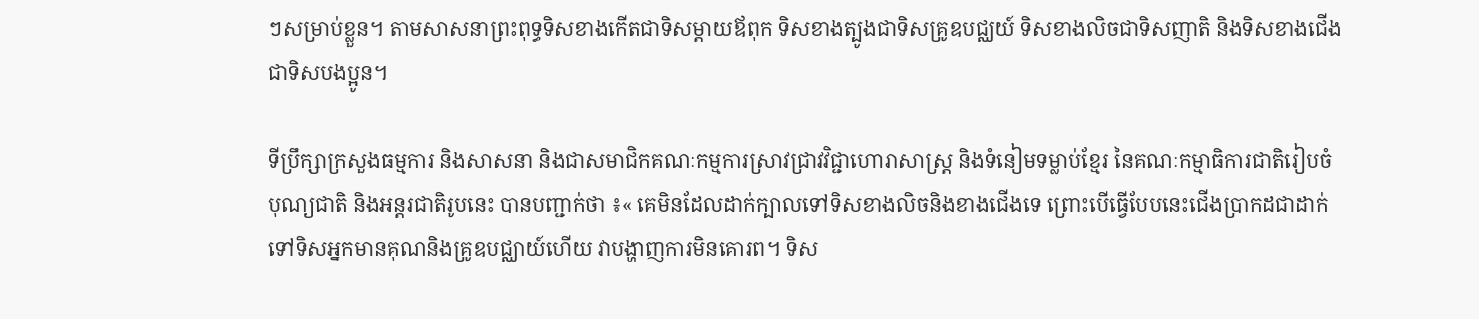ៗសម្រាប់ខ្លួន។ តាមសាសនាព្រះពុទ្ធទិសខាងកើតជាទិសម្ដាយឪពុក ទិសខាងត្បូងជាទិសគ្រូឧបជ្ឈយ៍ ទិសខាងលិចជាទិសញាតិ និងទិសខាងជើងជាទិសបងប្អូន។

ទីប្រឹក្សាក្រសួងធម្មការ និងសាសនា និងជាសមាជិកគណៈកម្មការស្រាវជ្រាវវិជ្ជាហោរាសាស្ត្រ និងទំនៀមទម្លាប់ខ្មែរ នៃគណៈកម្មាធិការជាតិរៀបចំបុណ្យជាតិ និងអន្តរជាតិរូបនេះ បានបញ្ជាក់ថា ៖« គេមិនដែលដាក់ក្បាលទៅទិសខាងលិចនិងខាងជើងទេ ព្រោះបើធ្វើបែបនេះជើងប្រាកដជាដាក់ទៅទិសអ្នកមានគុណនិងគ្រូឧបជ្ឈាយ៍ហើយ វាបង្ហាញការមិនគោរព។ ទិស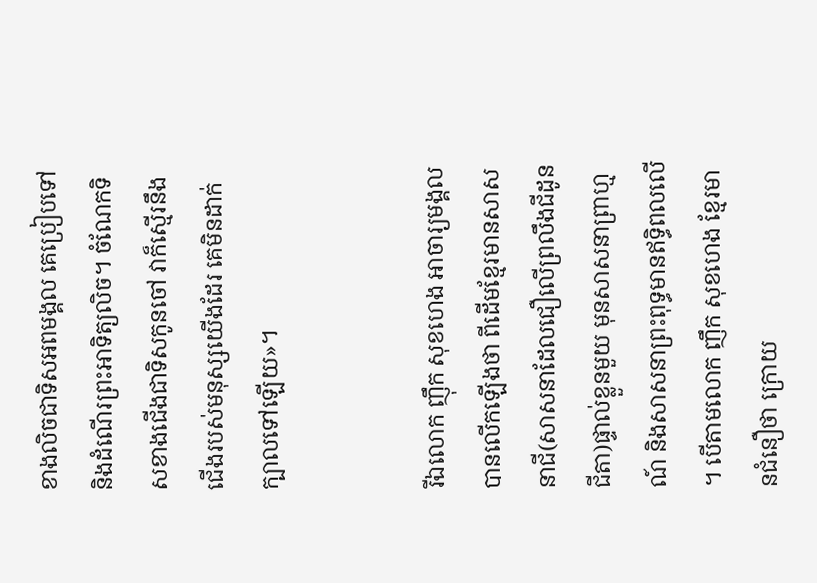ខាងលិចជាទិសអពមង្គល គេប្រៀបទៅនិងដំណើរព្រះអាទិត្យលិច។ ចំណែកទិសខាងជើងជាទិសកូនចៅ វាក៏ស្មើរនឹងជើងរបស់មនុស្សយើងដែរ គេមិនដាក់ក្បាលទៅឡើយ»។


រីឯលោក ញ៉ឹក សុខហេង អាចារ្យមង្គល បានលើកឡើងថា ពីដើមខ្មែរមានសាសនាជី(សាសនាដែលជឿលើព្រលឹងជីដូនជីតា)ផ្ទាល់ខ្លួនមួយ មុនសាសនាព្រាហ្មណ៍ និងសាសនាព្រះពុទ្ធមានឥទ្ធិពលលើ។ បើតាមលោក ញឹក សុខហេង ខ្មែរមានជំនឿថា ក្រោយ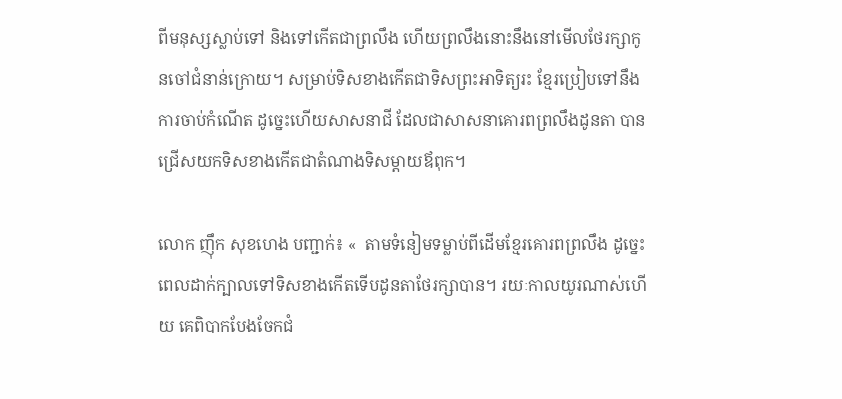ពីមនុស្សស្លាប់ទៅ និងទៅកើតជាព្រលឹង ហើយព្រលឹងនោះនឹងនៅមើលថែរក្សាកូនចៅជំនាន់ក្រោយ។ សម្រាប់ទិសខាងកើតជាទិសព្រះអាទិត្យរះ ខ្មែរប្រៀបទៅនឹងការចាប់កំណើត ដូច្នេះហើយសាសនាជី ដែលជាសាសនាគោរពព្រលឹងដូនតា បានជ្រើសយកទិសខាងកើតជាតំណាងទិសម្ដាយឪពុក។

លោក ញ៉ឹក សុខហេង បញ្ជាក់៖ «  តាមទំនៀមទម្លាប់ពីដើមខ្មែរគោរពព្រលឹង ដូច្នេះពេលដាក់ក្បាលទៅទិសខាងកើតទើបដូនតាថែរក្សាបាន។ រយៈកាលយូរណាស់ហើយ គេពិបាកបែងចែកជំ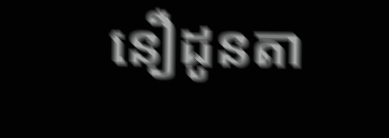នឿដូនតា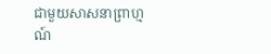ជាមួយសាសនាព្រាហ្មណ៍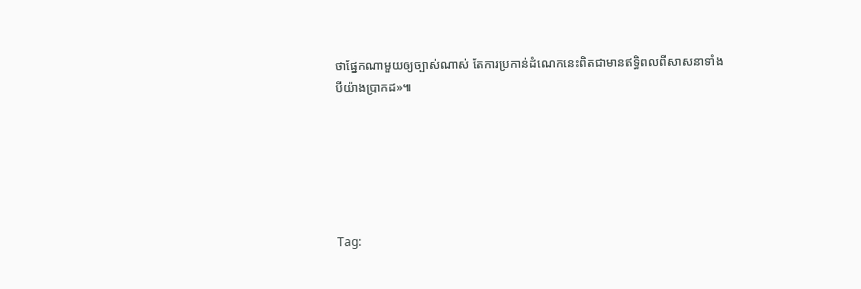ថាផ្នែកណាមួយឲ្យច្បាស់ណាស់ តែការប្រកាន់ដំណេកនេះពិតជាមានឥទ្ធិពលពីសាសនាទាំងបីយ៉ាងប្រាកដ»៕






Tag: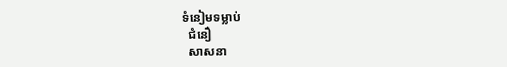ទំនៀមទម្លាប់
  ជំនឿ
  សាសនា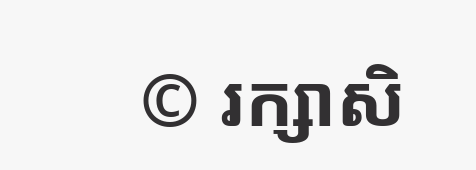© រក្សាសិ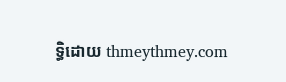ទ្ធិដោយ thmeythmey.com